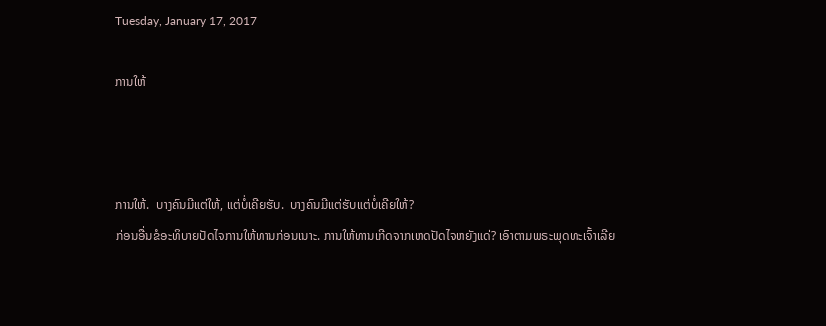Tuesday, January 17, 2017

ການໃຫ້



ການໃຫ້.  ບາງຄົນມີແຕ່ໃຫ້, ແຕ່ບໍ່ເຄີຍຮັບ.  ບາງຄົນມີແຕ່ຮັບແຕ່ບໍ່ເຄີຍໃຫ້?
ກ່ອນອື່ນຂໍອະທິບາຍປັດໄຈການໃຫ້ທານກ່ອນເນາະ. ການໃຫ້ທານເກີດຈາກເຫດປັດໄຈຫຍັງແດ່? ເອົາຕາມພຣະພຸດທະເຈົ້າເລີຍ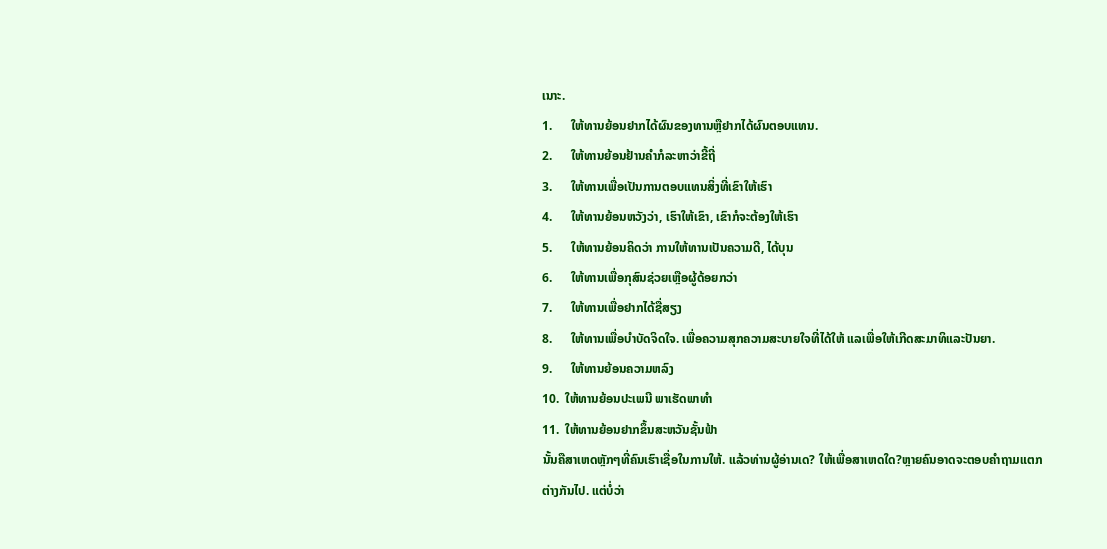ເນາະ.
1.      ໃຫ້ທານຍ້ອນຢາກໄດ້ຜົນຂອງທານຫຼືຢາກໄດ້ຜົນຕອບແທນ.
2.      ໃຫ້ທານຍ້ອນຢ້ານຄໍາກໍລະຫາວ່າຂີ້ຖີ່
3.      ໃຫ້ທານເພື່ອເປັນການຕອບແທນສິ່ງທີ່ເຂົາໃຫ້ເຮົາ
4.      ໃຫ້ທານຍ້ອນຫວັງວ່າ, ເຮົາໃຫ້ເຂົາ, ເຂົາກໍຈະຕ້ອງໃຫ້ເຮົາ
5.      ໃຫ້ທານຍ້ອນຄິດວ່າ ການໃຫ້ທານເປັນຄວາມດີ, ໄດ້ບຸນ
6.      ໃຫ້ທານເພື່ອກຸສົນຊ່ວຍເຫຼືອຜູ້ດ້ອຍກວ່າ
7.      ໃຫ້ທານເພື່ອຢາກໄດ້ຊື່ສຽງ
8.      ໃຫ້ທານເພື່ອບໍາບັດຈິດໃຈ. ເພື່ອຄວາມສຸກຄວາມສະບາຍໃຈທີ່ໄດ້ໃຫ້ ແລເພື່ອໃຫ້ເກີດສະມາທິແລະປັນຍາ.
9.      ໃຫ້ທານຍ້ອນຄວາມຫລົງ
10.  ໃຫ້ທານຍ້ອນປະເພນີ ພາເຮັດພາທໍາ
11.  ໃຫ້ທານຍ້ອນຢາກຂຶ້ນສະຫວັນຊັ້ນຟ້າ
ນັ້ນຄືສາເຫດຫຼັກໆທີ່ຄົນເຮົາເຊື່ອໃນການໃຫ້. ແລ້ວທ່ານຜູ້ອ່ານເດ? ໃຫ້ເພື່ອສາເຫດໃດ?ຫຼາຍຄົນອາດຈະຕອບຄໍາຖາມແຕກຕ່າງກັນໄປ. ແຕ່ບໍ່ວ່າ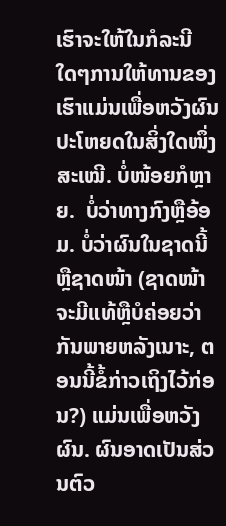ເຮົາຈະໃຫ້ໃນກໍລະນີໃດໆການໃຫ້ທານຂອງເຮົາແມ່ນເພື່ອຫວັງຜົນປະໂຫຍດໃນສິ່ງໃດໜຶ່ງ ສະເໝີ. ບໍ່ໜ້ອຍກໍຫຼາຍ.  ບໍ່ວ່າທາງກົງຫຼືອ້ອມ. ບໍ່ວ່າຜົນໃນຊາດນີ້ຫຼືຊາດໜ້າ (ຊາດໜ້າຈະມີແທ້ຫຼືບໍຄ່ອຍວ່າກັນພາຍຫລັງເນາະ, ຕອນນີ້ຂໍ້ກ່າວເຖິງໄວ້ກ່ອນ?) ແມ່ນເພື່ອຫວັງຜົນ. ຜົນອາດເປັນສ່ວນຕົວ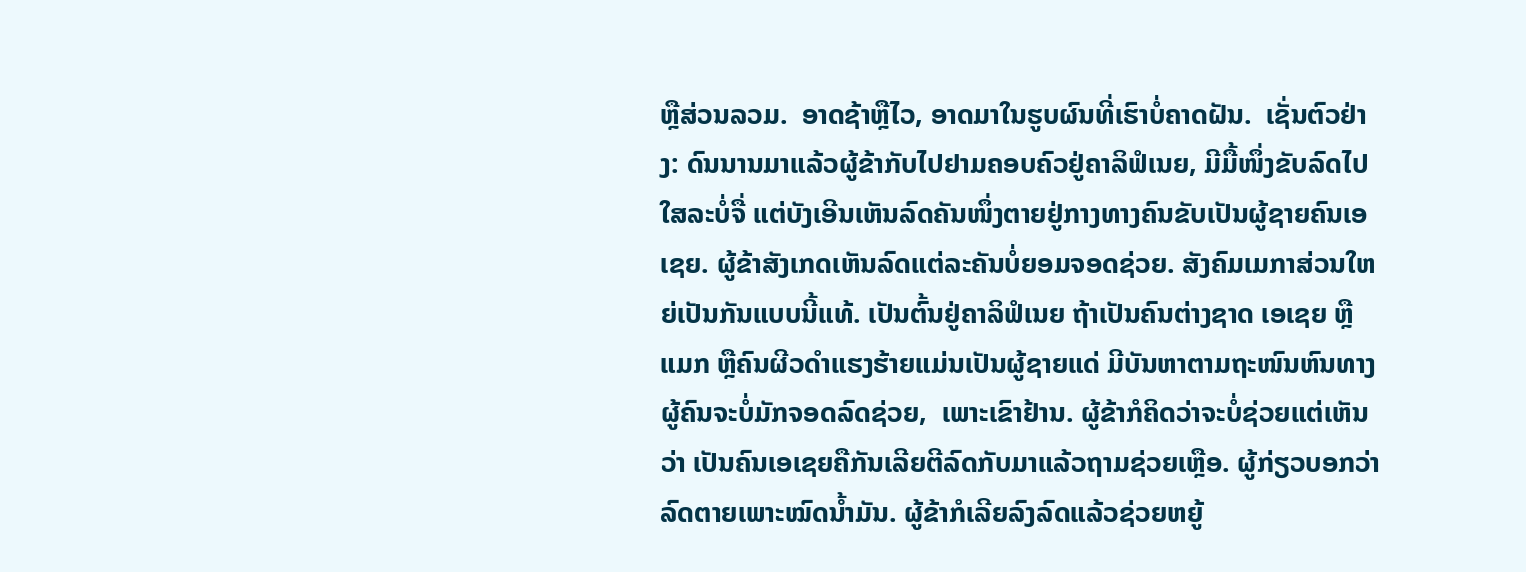ຫຼືສ່ວນລວມ.  ອາດຊ້າຫຼືໄວ, ອາດມາໃນຮູບຜົນທີ່ເຮົາບໍ່ຄາດຝັນ.  ເຊັ່ນຕົວຢ່າງ: ດົນນານມາແລ້ວຜູ້ຂ້າກັບໄປຢາມຄອບຄົວຢູ່ຄາລິຟໍເນຍ, ມີມື້ໜຶ່ງຂັບລົດໄປໃສລະບໍ່ຈື່ ແຕ່ບັງເອີນເຫັນລົດຄັນໜຶ່ງຕາຍຢູ່ກາງທາງຄົນຂັບເປັນຜູ້ຊາຍຄົນເອເຊຍ. ຜູ້ຂ້າສັງເກດເຫັນລົດແຕ່ລະຄັນບໍ່ຍອມຈອດຊ່ວຍ. ສັງຄົມເມກາສ່ວນໃຫຍ່ເປັນກັນແບບນີ້ແທ້. ເປັນຕົ້ນຢູ່ຄາລິຟໍເນຍ ຖ້າເປັນຄົນຕ່າງຊາດ ເອເຊຍ ຫຼື ແມກ ຫຼືຄົນຜີວດໍາແຮງຮ້າຍແມ່ນເປັນຜູ້ຊາຍແດ່ ມີບັນຫາຕາມຖະໜົນຫົນທາງ ຜູ້ຄົນຈະບໍ່ມັກຈອດລົດຊ່ວຍ,  ເພາະເຂົາຢ້ານ. ຜູ້ຂ້າກໍຄິດວ່າຈະບໍ່ຊ່ວຍແຕ່ເຫັນວ່າ ເປັນຄົນເອເຊຍຄືກັນເລີຍຕີລົດກັບມາແລ້ວຖາມຊ່ວຍເຫຼືອ. ຜູ້ກ່ຽວບອກວ່າລົດຕາຍເພາະໝົດນໍ້າມັນ. ຜູ້ຂ້າກໍເລີຍລົງລົດແລ້ວຊ່ວຍຫຍູ້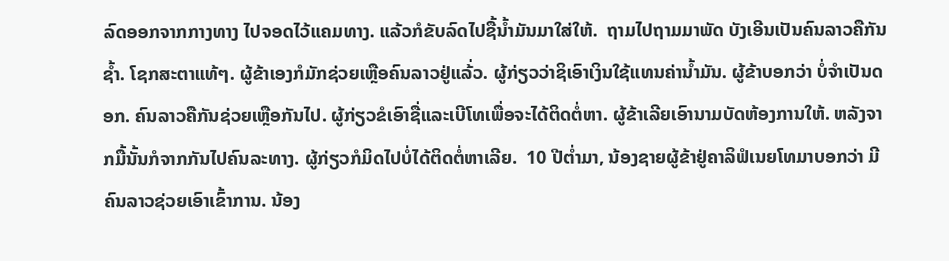ລົດອອກຈາກກາງທາງ ໄປຈອດໄວ້ແຄມທາງ. ແລ້ວກໍຂັບລົດໄປຊື້ນໍ້າມັນມາໃສ່ໃຫ້.  ຖາມໄປຖາມມາພັດ ບັງເອີນເປັນຄົນລາວຄືກັນຊໍ້າ. ໂຊກສະຕາແທ້ໆ. ຜູ້ຂ້າເອງກໍມັກຊ່ວຍເຫຼືອຄົນລາວຢູ່ແລ້່ວ. ຜູ້ກ່ຽວວ່າຊິເອົາເງິນໃຊ້ແທນຄ່ານໍ້າມັນ. ຜູ້ຂ້າບອກວ່າ ບໍ່ຈໍາເປັນດອກ. ຄົນລາວຄືກັນຊ່ວຍເຫຼືອກັນໄປ. ຜູ້ກ່ຽວຂໍເອົາຊື່ແລະເບີໂທເພື່ອຈະໄດ້ຕິດຕໍ່ຫາ. ຜູ້ຂ້າເລີຍເອົານາມບັດຫ້ອງການໃຫ້. ຫລັງຈາກມື້ນັ້ນກໍຈາກກັນໄປຄົນລະທາງ. ຜູ້ກ່ຽວກໍມິດໄປບໍ່ໄດ້ຕິດຕໍ່ຫາເລີຍ.  10 ປີຕໍ່າມາ, ນ້ອງຊາຍຜູ້ຂ້າຢູ່ຄາລິຟໍເນຍໂທມາບອກວ່າ ມີຄົນລາວຊ່ວຍເອົາເຂົ້າການ. ນ້ອງ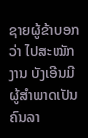ຊາຍຜູ້ຂ້າບອກວ່າ ໄປສະໝັກງານ ບັງເອີນມີຜູ້ສໍາພາດເປັນຄົນລາ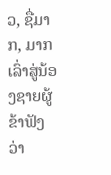ວ, ຊື່ມາກ, ມາກເລົ່າສູ່ນ້ອງຊາຍຜູ້ຂ້າຟັງວ່າ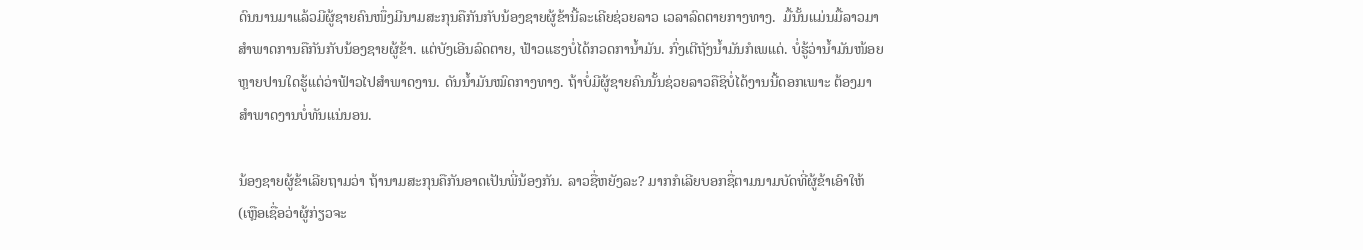ດົນນານມາແລ້ວມີຜູ້ຊາຍຄົນໜຶ່ງມີນາມສະກຸນຄືກັນກັບນ້ອງຊາຍຜູ້ຂ້ານີ້ລະເຄີຍຊ່ວຍລາວ ເວລາລົດຕາຍກາງທາງ.  ມື້ນັ້ນແມ່ນມື້ລາວມາສໍາພາດການຄືກັນກັບນ້ອງຊາຍຜູ້ຂ້າ. ແຕ່ບັງເອີນລົດຕາຍ, ຟ້າວແຮງບໍ່ໄດ້ກວດການໍ້າມັນ. ກົ່ງເຕີຖັງນໍ້າມັນກໍເພແດ່. ບໍ່ຮູ້ວ່ານໍ້າມັນໜ້ອຍຫຼາຍປານໃດຮູ້ແຕ່ວ່າຟ້າວໄປສໍາພາດງານ. ດັນນໍ້າມັນໝົດກາງທາງ. ຖ້າບໍ່ມີຜູ້ຊາຍຄົນນັ້ນຊ່ວຍລາວຄືຊິບໍ່ໄດ້ງານນີ້ດອກເພາະ ຕ້ອງມາສໍາພາດງານບໍ່ທັນແນ່ນອນ.

ນ້ອງຊາຍຜູ້ຂ້າເລີຍຖາມວ່າ ຖ້ານາມສະກຸນຄືກັນອາດເປັນພີ່ນ້ອງກັນ. ລາວຊື່ຫຍັງລະ? ມາກກໍເລີຍບອກຊື່ຕາມນາມບັດທີ່ຜູ້ຂ້າເອົາໃຫ້ (ເຫຼືອເຊື່ອວ່າຜູ້ກ່ຽວຈະ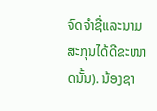ຈົດຈໍາຊື່ແລະນາມສະກຸນໄດ້ດີຂະໜາດນັ້ນ). ນ້ອງຊາ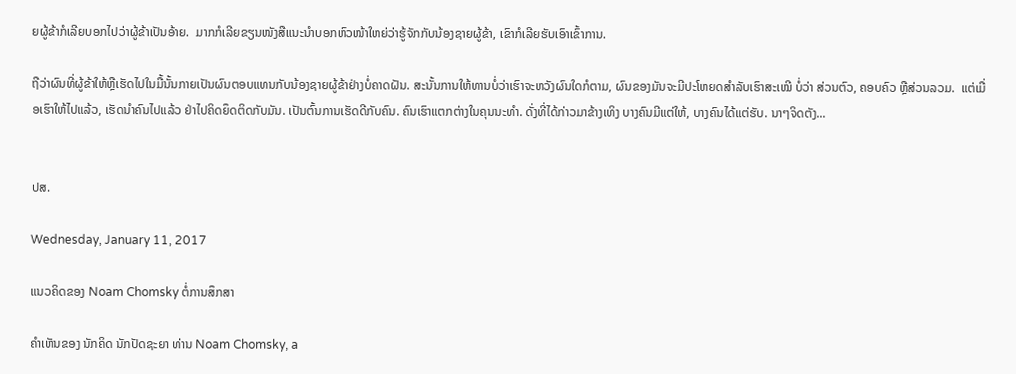ຍຜູ້ຂ້າກໍເລີຍບອກໄປວ່າຜູ້ຂ້າເປັນອ້າຍ.  ມາກກໍເລີຍຂຽນໜັງສືແນະນໍາບອກຫົວໜ້າໃຫຍ່ວ່າຮູ້ຈັກກັບນ້ອງຊາຍຜູ້ຂ້າ, ເຂົາກໍເລີຍຮັບເອົາເຂົ້າການ.

ຖືວ່າຜົນທີ່ຜູ້ຂ້າໃຫ້ຫຼືເຮັດໄປໃນມື້ນັ້ນກາຍເປັນຜົນຕອບແທນກັບນ້ອງຊາຍຜູ້ຂ້າຢ່າງບໍ່ຄາດຝັນ. ສະນັ້ນການໃຫ້ທານບໍ່ວ່າເຮົາຈະຫວັງຜົນໃດກໍຕາມ, ຜົນຂອງມັນຈະມີປະໂຫຍດສໍາລັບເຮົາສະເໝີ ບໍ່ວ່າ ສ່ວນຕົວ, ຄອບຄົວ ຫຼືສ່ວນລວມ.  ແຕ່ເມື່ອເຮົາໃຫ້ໄປແລ້ວ, ເຮັດນໍາຄົນໄປແລ້ວ ຢ່າໄປຄິດຍຶດຕິດກັບມັນ. ເປັນຕົ້ນການເຮັດດີກັບຄົນ. ຄົນເຮົາແຕກຕ່າງໃນຄຸນນະທໍາ. ດັ່ງທີ່ໄດ້ກ່າວມາຂ້າງເທິງ ບາງຄົນມີແຕ່ໃຫ້, ບາງຄົນໄດ້ແຕ່ຮັບ. ນາໆຈິດຕັງ...


ປສ.

Wednesday, January 11, 2017

ແນວຄິດຂອງ Noam Chomsky ຕໍ່ການສຶກສາ

ຄໍາເຫັນຂອງ ນັກຄິດ ນັກປັດຊະຍາ ທ່ານ Noam Chomsky, a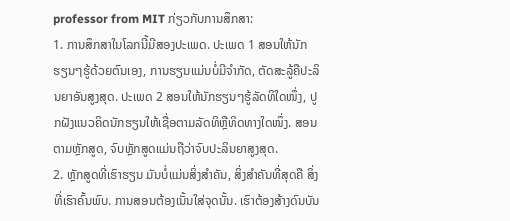professor from MIT ກ່ຽວກັບການສຶກສາ:
1. ການສຶກສາໃນໂລກນີ້ມີສອງປະເພດ. ປະເພດ 1 ສອນໃຫ້ນັກຮຽນໆຮູ້ດ້ວຍຕົນເອງ, ການຮຽນແມ່ນບໍ່ມີຈໍາກັດ, ຕັດສະລູ້ຄືປະລິນຍາອັນສູງສຸດ. ປະເພດ 2 ສອນໃຫ້ນັກຮຽນໆຮູ້ລັດທິໃດໜຶ່ງ, ປູກຝັງແນວຄິດນັກຮຽນໃຫ້ເຊື່ອຕາມລັດທິຫຼືທິດທາງໃດໜຶ່ງ. ສອນຕາມຫຼັກສູດ, ຈົບຫຼັກສູດແມ່ນຖືວ່າຈົບປະລິນຍາສູງສຸດ.
2. ຫຼັກສູດທີ່ເຮົາຮຽນ ມັນບໍ່ແມ່ນສິ່ງສໍາຄັນ, ສິ່ງສໍາຄັນທີ່ສຸດຄື ສິ່ງທີ່ເຮົາຄົ້ນພົບ. ການສອນຕ້ອງເນັ້ນໃສ່ຈຸດນັ້ນ. ເຮົາຕ້ອງສ້າງດົນບັນ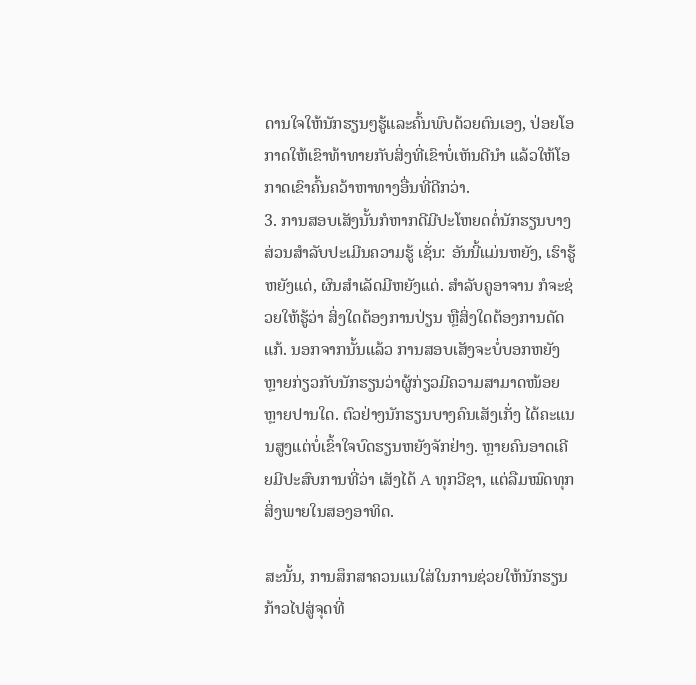ດານໃຈໃຫ້ນັກຮຽນໆຮູ້ແລະຄົ້ນພົບດ້ວຍຕົນເອງ, ປ່ອຍໂອກາດໃຫ້ເຂົາທ້າທາຍກັບສິ່ງທີ່ເຂົາບໍ່ເຫັນດີນໍາ ແລ້ວໃຫ້ໂອກາດເຂົາຄົ້ນຄວ້າຫາທາງອື່ນທີ່ດີກວ່າ.
3. ການສອບເສັງນັ້ນກໍຫາກດີມີປະໂຫຍດຕໍ່ນັກຮຽນບາງສ່ວນສໍາລັບປະເມີນຄວາມຮູ້ ເຊັ່ນ: ອັນນີ້ແມ່ນຫຍັງ, ເຮົາຮູ້ຫຍັງແດ່, ຜົນສໍາເລັດມີຫຍັງແດ່. ສໍາລັບຄູອາຈານ ກໍຈະຊ່ວຍໃຫ້ຮູ້ວ່າ ສິ່ງໃດຕ້ອງການປ່ຽນ ຫຼືສິ່ງໃດຕ້ອງການດັດແກ້. ນອກຈາກນັ້ນແລ້ວ ການສອບເສັງຈະບໍ່ບອກຫຍັງຫຼາຍກ່ຽວກັບນັກຮຽນວ່າຜູ້ກ່ຽວມີຄວາມສາມາດໜ້ອຍຫຼາຍປານໃດ. ຕົວຢ່າງນັກຮຽນບາງຄົນເສັງເກັ່ງ ໄດ້ຄະແນນສູງແຕ່ບໍ່ເຂົ້າໃຈບົດຮຽນຫຍັງຈັກຢ່າງ. ຫຼາຍຄົນອາດເຄີຍມີປະສົບການທີ່ວ່າ ເສັງໄດ້ A ທຸກວີຊາ, ແຕ່ລືມໝົດທຸກສິ່ງພາຍໃນສອງອາທິດ.

ສະນັ້ນ, ການສຶກສາຄວນແນໃສ່ໃນການຊ່ວຍໃຫ້ນັກຮຽນກ້າວໄປສູ່ຈຸດທີ່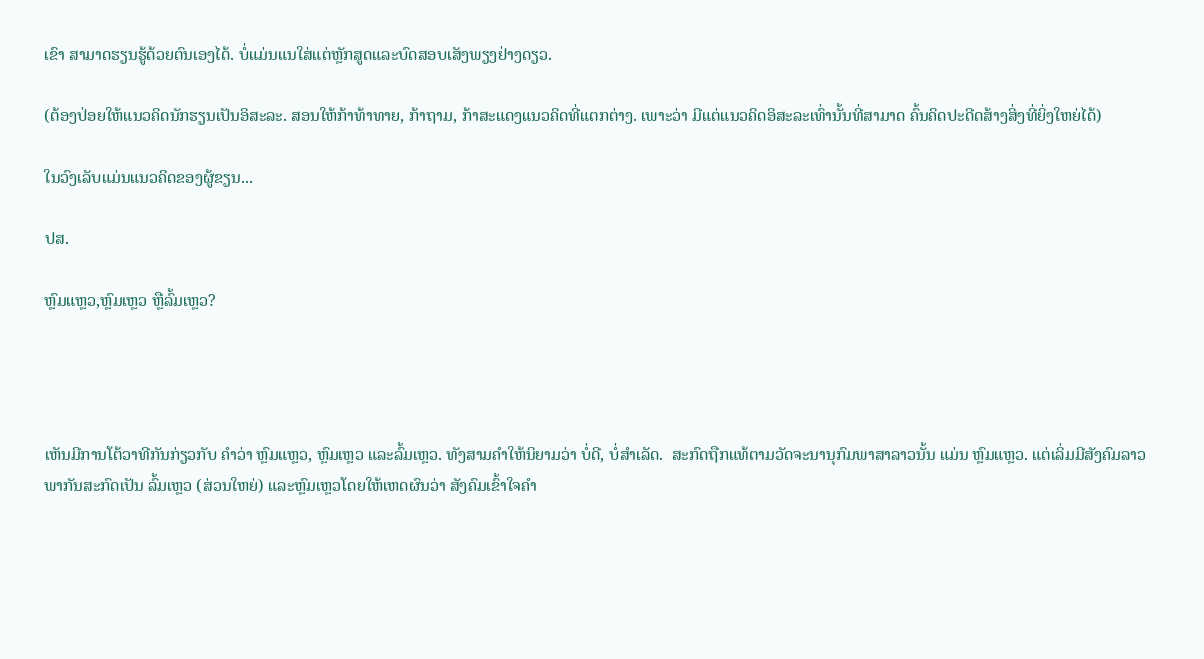ເຂົາ ສາມາດຮຽນຮູ້ດ້ວຍຕົນເອງໄດ້. ບໍ່ແມ່ນແນໃສ່ແຕ່ຫຼັກສູດແລະບົດສອບເສັງພຽງຢ່າງດຽວ.

(ຕ້ອງປ່ອຍໃຫ້ແນວຄິດນັກຮຽນເປັນອິສະລະ. ສອນໃຫ້ກ້າທ້າທາຍ, ກ້າຖາມ, ກ້າສະແດງແນວຄິດທີ່ແຕກຕ່າງ. ເພາະວ່າ ມີແຕ່ແນວຄິດອິສະລະເທົ່ານັ້ນທີ່ສາມາດ ຄົ້ນຄິດປະດີດສ້າງສິ່ງທີ່ຍິ່ງໃຫຍ່ໄດ້)

ໃນວົງເລັບແມ່ນແນວຄິດຂອງຜູ້ຂຽນ...

ປສ.

ຫຼົມແຫຼວ,ຫຼົມເຫຼວ ຫຼືລົ້ມເຫຼວ?




ເຫັນມີການໂຕ້ວາທີກັນກ່ຽວກັບ ຄໍາວ່າ ຫຼົມແຫຼວ, ຫຼົມເຫຼວ ແລະລົ້ມເຫຼວ. ທັງສາມຄໍາໃຫ້ນິຍາມວ່າ ບໍ່ດີ, ບໍ່ສໍາເລັດ.  ສະກົດຖືກແທ້ຕາມວັດຈະນານຸກົມພາສາລາວນັ້ນ ແມ່ນ ຫຼົມແຫຼວ. ແຕ່ເລິ່ມມີສັງຄົມລາວພາກັນສະກົດເປັນ ລົ້ມເຫຼວ (ສ່ວນໃຫຍ່) ແລະຫຼົມເຫຼວໂດຍໃຫ້ເຫດຜົນວ່າ ສັງຄົມເຂົ້າໃຈຄໍາ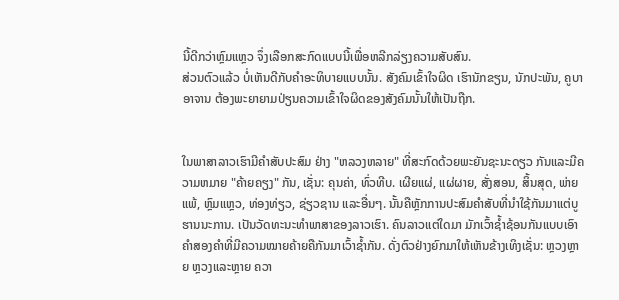ນີ້ດີກວ່າຫຼົມແຫຼວ ຈຶ່ງເລືອກສະກົດແບບນີ້ເພື່ອຫລີກລ່ຽງຄວາມສັບສົນ.
ສ່ວນຕົວແລ້ວ ບໍ່ເຫັນດີກັບຄໍາອະທິບາຍແບບນັ້ນ. ສັງຄົມເຂົ້າໃຈຜິດ ເຮົານັກຂຽນ, ນັກປະພັນ, ຄູບາອາຈານ ຕ້ອງພະຍາຍາມປ່ຽນຄວາມເຂົ້າໃຈຜິດຂອງສັງຄົມນັ້ນໃຫ້ເປັນຖືກ.


ໃນພາສາລາວເຮົາມີຄໍາສັບປະສົມ ຢ່າງ "ຫລວງຫລາຍ" ທີ່ສະກົດດ້ວຍພະຍັນຊະນະດຽວ ກັນແລະມີຄວາມຫມາຍ "ຄ້າຍຄຽງ" ກັນ, ເຊັ່ນ: ຄຸນຄ່າ, ທົ່ວທີບ. ເຜີຍແຜ່, ແຜ່ຜາຍ, ສັ່ງສອນ, ສິ້ນສຸດ, ພ່າຍແພ້, ຫຼົມແຫຼວ, ທ່ອງທ່ຽວ, ຊ່ຽວຊານ ແລະອື່ນໆ. ນັ້ນຄືຫຼັກການປະສົມຄໍາສັບທີ່ນໍາໃຊ້ກັນມາແຕ່ບູຮານນະການ. ເປັນວັດທະນະທໍາພາສາຂອງລາວເຮົາ. ຄົນລາວແຕ່ໃດມາ ມັກເວົ້າຊໍ້າຊ້ອນກັນແບບເອົາຄໍາສອງຄໍາທີ່ມີຄວາມໝາຍຄ້າຍຄືກັນມາເວົ້າຊໍ້າກັນ. ດັ່ງຕົວຢ່າງຍົກມາໃຫ້ເຫັນຂ້າງເທິງເຊັ່ນ: ຫຼວງຫຼາຍ ຫຼວງແລະຫຼາຍ ຄວາ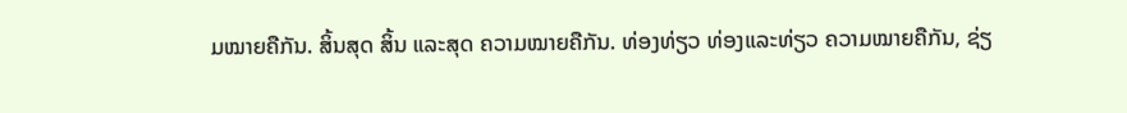ມໝາຍຄືກັນ. ສິ້ນສຸດ ສິ້ນ ແລະສຸດ ຄວາມໝາຍຄືກັນ. ທ່ອງທ່ຽວ ທ່ອງແລະທ່ຽວ ຄວາມໝາຍຄືກັນ, ຊ່ຽ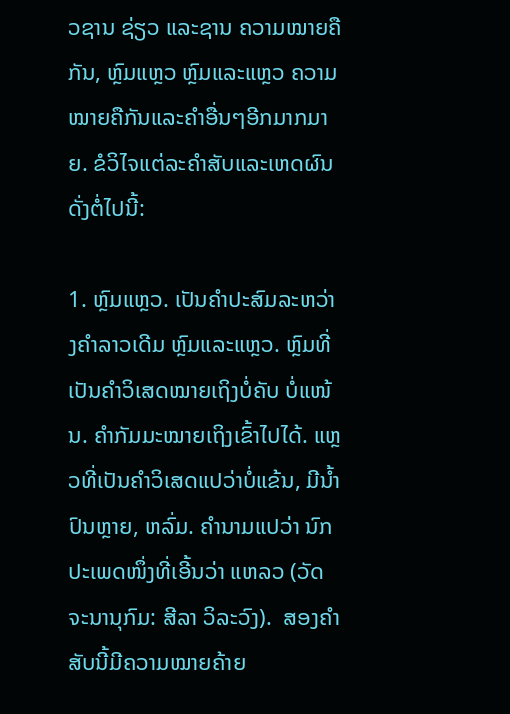ວຊານ ຊ່ຽວ ແລະຊານ ຄວາມໝາຍຄືກັນ, ຫຼົມແຫຼວ ຫຼົມແລະແຫຼວ ຄວາມໝາຍຄືກັນແລະຄໍາອື່ນໆອີກມາກມາຍ. ຂໍວິໄຈແຕ່ລະຄໍາສັບແລະເຫດຜົນດັ່ງຕໍ່ໄປນີ້:

1. ຫຼົມແຫຼວ. ເປັນຄໍາປະສົມລະຫວ່າງຄໍາລາວເດີມ ຫຼົມແລະແຫຼວ. ຫຼົມທີ່ເປັນຄໍາວິເສດໝາຍເຖິງບໍ່ຄັບ ບໍ່ແໜ້ນ. ຄໍາກັມມະໝາຍເຖິງເຂົ້າໄປໄດ້. ແຫຼວທີ່ເປັນຄໍາວິເສດແປວ່າບໍ່ແຂ້ນ, ມີນໍ້າປົນຫຼາຍ, ຫລົ່ມ. ຄໍານາມແປວ່າ ນົກປະເພດໜຶ່ງທີ່ເອີ້ນວ່າ ແຫລວ (ວັດຈະນານຸກົມ: ສີລາ ວິລະວົງ).  ສອງຄໍາສັບນີ້ມີຄວາມໝາຍຄ້າຍ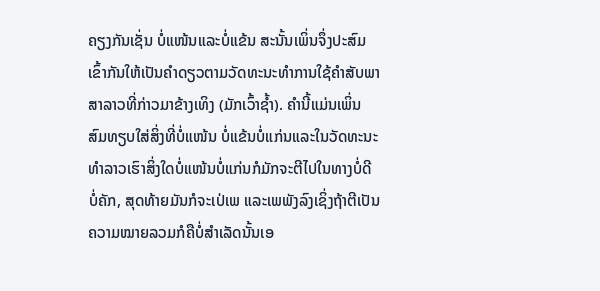ຄຽງກັນເຊັ່ນ ບໍ່ແໜ້ນແລະບໍ່ແຂ້ນ ສະນັ້ນເພິ່ນຈຶ່ງປະສົມເຂົ້າກັນໃຫ້ເປັນຄໍາດຽວຕາມວັດທະນະທໍາການໃຊ້ຄໍາສັບພາສາລາວທີ່ກ່າວມາຂ້າງເທິງ (ມັກເວົ້າຊໍ້າ). ຄໍານີ້ແມ່ນເພິ່ນສົມທຽບໃສ່ສິ່ງທີ່ບໍ່ແໜ້ນ ບໍ່ແຂ້ນບໍ່ແກ່ນແລະໃນວັດທະນະທໍາລາວເຮົາສິ່ງໃດບໍ່ແໜ້ນບໍ່ແກ່ນກໍມັກຈະຕີໄປໃນທາງບໍ່ດີບໍ່ຄັກ, ສຸດທ້າຍມັນກໍຈະເປ່ເພ ແລະເພພັງລົງເຊິ່ງຖ້າຕີເປັນຄວາມໝາຍລວມກໍຄືບໍ່ສໍາເລັດນັ້ນເອ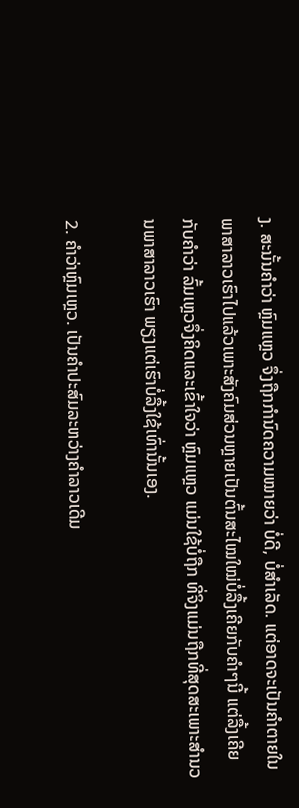ງ. ສະນັ້ນຄໍາວ່າ ຫຼົມແຫຼວ ຈຶ່ງຖືກກໍານົດຄວາມໝາຍວ່າ ບໍ່ດີ, ບໍ່ສໍາເລັດ. ແຕ່ອາດຈະເປັນຄໍາຕາຍໃນພາສາລາວເຮົາໄປແລ້ວເພາະສັງຄົມສ່ວນຫຼາຍເປັນຕົ້ນສະໄໝໃໝ່ບໍ່ລື້ງເຄີຍກັບຄໍາໆນີ້ ແຕ່ລື້ງເຄີຍກັບຄໍາວ່າ ລົ້ມເຫຼວຈຶ່ງຄິດແລະເຂົ້າໃຈວ່າ ຫຼົມແຫຼວ ແມ່ນໃຊ້ບໍ່ຖືກ ທີ່ຈິງແມ່ນຖືກທີ່ສຸດສະເພາະສໍານວນພາສາລາວເຮົາ ພຽງແຕ່ເຮົາບໍ່ລື້ງໃຊ້ເທົ່ານັ້ນເອງ.

2. ຄໍາວ່າຫຼົມເຫຼວ. ເປັນຄໍາປະສົມລະຫວ່າງຄໍາລາວເດີມ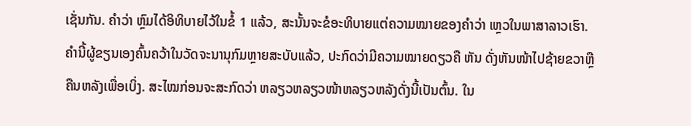ເຊັ່ນກັນ. ຄໍາວ່າ ຫຼົມໄດ້ອິທິບາຍໄວ້ໃນຂໍ້ 1 ແລ້ວ, ສະນັ້ນຈະຂໍອະທິບາຍແຕ່ຄວາມໝາຍຂອງຄໍາວ່າ ເຫຼວໃນພາສາລາວເຮົາ.  ຄໍານີ້ຜູ້ຂຽນເອງຄົ້ນຄວ້າໃນວັດຈະນານຸກົມຫຼາຍສະບັບແລ້ວ, ປະກົດວ່າມີຄວາມໝາຍດຽວຄື ຫັນ ດັ່ງຫັນໜ້າໄປຊ້າຍຂວາຫຼືຄືນຫລັງເພື່ອເບິ່ງ. ສະໄໝກ່ອນຈະສະກົດວ່າ ຫລຽວຫລຽວໜ້າຫລຽວຫລັງດັ່ງນີ້ເປັນຕົ້ນ. ໃນ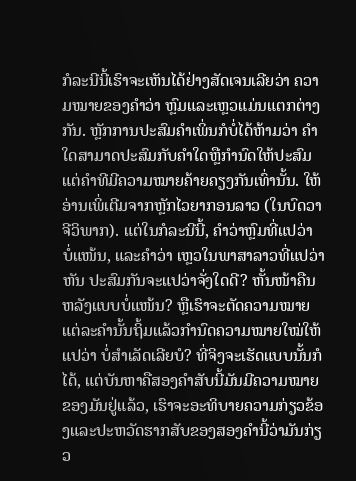ກໍລະນີນີ້ເຮົາຈະເຫັນໄດ້ຢ່າງສັດເຈນເລີຍວ່າ ຄວາມໝາຍຂອງຄໍາວ່າ ຫຼົມແລະເຫຼວແມ່ນແຕກຕ່າງກັນ. ຫຼັກການປະສົມຄໍາເພິ່ນກໍບໍ່ໄດ້ຫ້າມວ່າ ຄໍາໃດສາມາດປະສົມກັບຄໍາໃດຫຼືກໍານົດໃຫ້ປະສົມແຕ່ຄໍາທີມີຄວາມໝາຍຄ້າຍຄຽງກັນເທົ່ານັ້ນ. ໃຫ້ອ່ານເພິ່ເຕີມຈາກຫຼັກໄວຍາກອນລາວ (ໃນບົດວາຈີວິພາກ). ແຕ່ໃນກໍລະນີນີ້, ຄໍາວ່າຫຼົມທີ່ແປວ່າ ບໍ່ແໜ້ນ, ແລະຄໍາວ່າ ເຫຼວໃນພາສາລາວທີ່ແປວ່າ ຫັນ ປະສົມກັນຈະແປວ່າຈັ່ງໃດດີ? ຫັ້ນໜ້າຄືນຫລັງແບບບໍ່ແໜ້ນ? ຫຼືເຮົາຈະຕັດຄວາມໝາຍແຕ່ລະຄໍານັ້ນຖິ້ມແລ້ວກໍານົດຄວາມໝາຍໃໝ່ໃຫ້ແປວ່າ ບໍ່ສໍາເລັດເລີຍບໍ? ທີ່ຈິງຈະເຮັດແບບນັ້ນກໍໄດ້, ແຕ່ບັນຫາຄືສອງຄໍາສັບນີ້ມັນມີຄວາມໝາຍຂອງມັນຢູ່ແລ້ວ, ເຮົາຈະອະທິບາຍຄວາມກ່ຽວຂ້ອງແລະປະຫວັດຮາກສັບຂອງສອງຄໍານີ້ວ່າມັນກ່ຽວ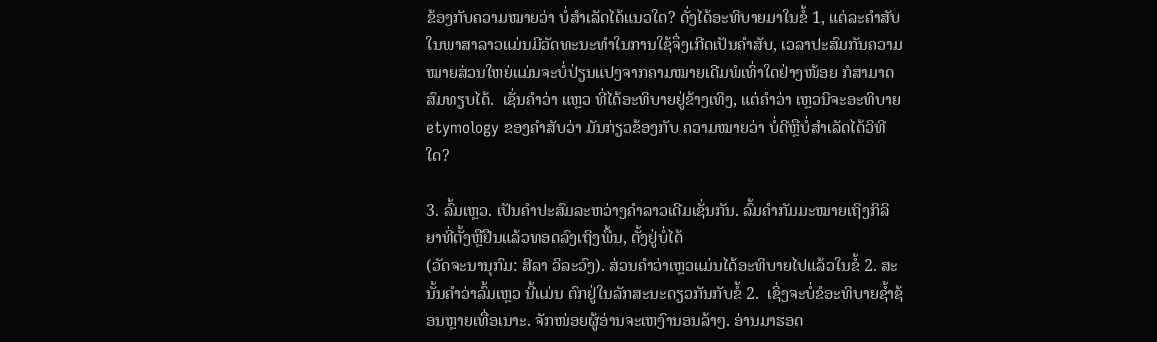ຂ້ອງກັບຄວາມໝາຍວ່າ ບໍ່ສໍາເລັດໄດ້ແນວໃດ? ດັ່ງໄດ້ອະທິບາຍມາໃນຂໍ້ 1, ແຕ່ລະຄໍາສັບໃນພາສາລາວແມ່ນມີວັດທະນະທໍາໃນການໃຊ້ຈຶ່ງເກີດເປັນຄໍາສັບ, ເວລາປະສົມກັນຄວາມໝາຍສ່ວນໃຫຍ່ແມ່ນຈະບໍ່ປ່ຽນແປງຈາກຄາມໝາຍເດີມພໍເທົ່າໃດຢ່າງໜ້ອຍ ກໍສາມາດສົມທຽບໄດ້.  ເຊັ່ນຄໍາວ່າ ແຫຼວ ທີ່ໄດ້ອະທິບາຍຢູ່ຂ້າງເທິງ, ແຕ່ຄໍາວ່າ ເຫຼວນິຈະອະທິບາຍ etymology ຂອງຄໍາສັບວ່າ ມັນກ່ຽວຂ້ອງກັບ ຄວາມໝາຍວ່າ ບໍ່ດີຫຼືບໍ່ສໍາເລັດໄດ້ວິທີໃດ?

3. ລົ້ມເຫຼວ. ເປັນຄໍາປະສົມລະຫວ່າງຄໍາລາວເດີມເຊັ່ນກັນ. ລົ້ມຄໍາກັມມະໝາຍເຖິງກິລິຍາທີ່ຕັ້ງຫຼືຢືນແລ້ວທອດລົງເຖິງພື້ນ, ຕັ້ງຢູ່ບໍ່ໄດ້
(ວັດຈະນານຸກົມ: ສີລາ ວິລະວົງ). ສ່ວນຄໍາວ່າເຫຼວແມ່ນໄດ້ອະທິບາຍໄປແລ້ວໃນຂໍ້ 2. ສະນັ້ນຄໍາວ່າລົ້ມເຫຼວ ນີ້ແມ່ນ ຕົກຢູ່ໃນລັກສະນະດຽວກັນກັບຂໍ້ 2.  ເຊິ່ງຈະບໍ່ຂໍອະທິບາຍຊໍ້າຊ້ອນຫຼາຍເທື່ອເນາະ. ຈັກໜ່ອຍຜູ້ອ່ານຈະເຫງົານອນລ້າໆ. ອ່ານມາຮອດ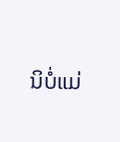ນິບໍ່ແມ່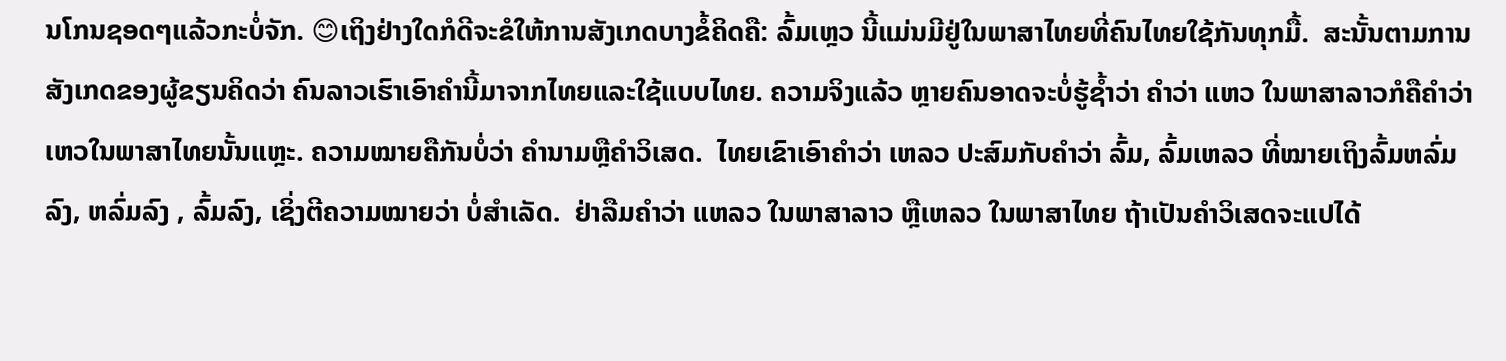ນໂກນຊອດໆແລ້ວກະບໍ່ຈັກ. 😊ເຖິງຢ່າງໃດກໍດີຈະຂໍໃຫ້ການສັງເກດບາງຂໍ້ຄິດຄື: ລົ້ມເຫຼວ ນີ້ແມ່ນມີຢູ່ໃນພາສາໄທຍທີ່ຄົນໄທຍໃຊ້ກັນທຸກມື້.  ສະນັ້ນຕາມການສັງເກດຂອງຜູ້ຂຽນຄິດວ່າ ຄົນລາວເຮົາເອົາຄໍານີ້ມາຈາກໄທຍແລະໃຊ້ແບບໄທຍ. ຄວາມຈິງແລ້ວ ຫຼາຍຄົນອາດຈະບໍ່ຮູ້ຊໍ້າວ່າ ຄໍາວ່າ ແຫວ ໃນພາສາລາວກໍຄືຄໍາວ່າ ເຫວໃນພາສາໄທຍນັ້ນແຫຼະ. ຄວາມໝາຍຄືກັນບໍ່ວ່າ ຄໍານາມຫຼືຄໍາວິເສດ.  ໄທຍເຂົາເອົາຄໍາວ່າ ເຫລວ ປະສົມກັບຄໍາວ່າ ລົ້ມ, ລົ້ມເຫລວ ທີ່ໝາຍເຖິງລົ້ມຫລົ່ມລົງ, ຫລົ່ມລົງ , ລົ້ມລົງ, ເຊິ່ງຕີຄວາມໝາຍວ່າ ບໍ່ສໍາເລັດ.  ຢ່າລືມຄໍາວ່າ ແຫລວ ໃນພາສາລາວ ຫຼືເຫລວ ໃນພາສາໄທຍ ຖ້າເປັນຄໍາວິເສດຈະແປໄດ້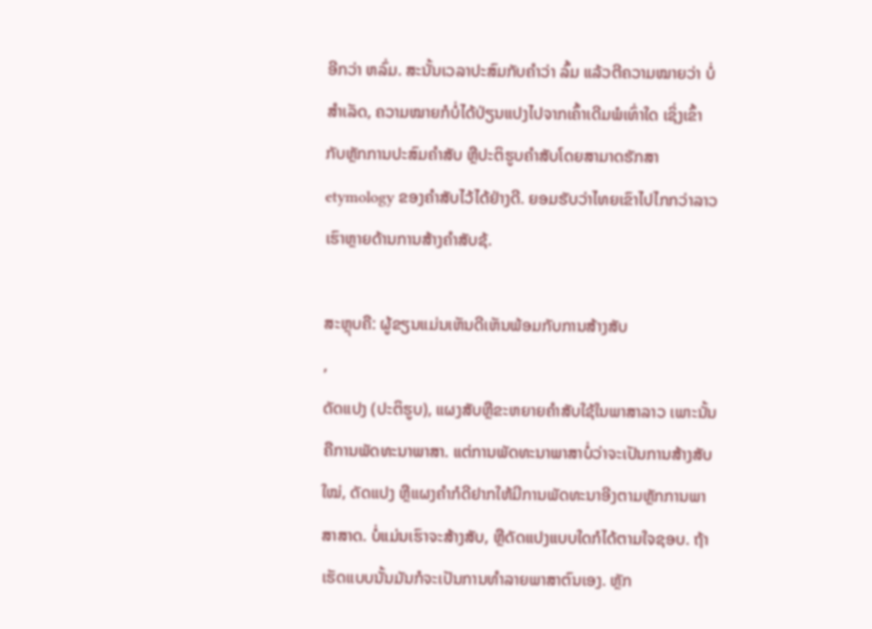ອີກວ່າ ຫລົ່ມ. ສະນັ້ນເວລາປະສົມກັບຄໍາວ່າ ລົ້ມ ແລ້ວຕີຄວາມໝາຍວ່າ ບໍ່ສໍາເລັດ, ຄວາມໝາຍກໍບໍ່ໄດ້ປ່ຽນແປງໄປຈາກເຄົ້າເດີມພໍເທົ່າໃດ ເຊິ່ງເຂົ້າກັບຫຼັກການປະສົມຄໍາສັບ ຫຼືປະຕິຮູບຄໍາສັບໂດຍສາມາດຮັກສາ etymology ຂອງຄໍາສັບໄວ້ໄດ້ຢ່າງດີ. ຍອມຮັບວ່າໄທຍເຂົາໄປໄກກວ່າລາວເຮົາຫຼາຍດ້ານການສ້າງຄໍາສັບຊ້.

ສະຫຼຸບຄື: ຜູ້ຂຽນແມ່ນເຫັນດີເຫັນພ້ອມກັບການສ້າງສັບ
,
ດັດແປງ (ປະຕິຮູບ), ແຜງສັບຫຼືຂະຫຍາຍຄໍາສັບໃຊ້ໃນພາສາລາວ ເພາະນັ້ນຄືການພັດທະນາພາສາ. ແຕ່ການພັດທະນາພາສາບໍ່ວ່າຈະເປັນການສ້າງສັບໃໝ່, ດັດແປງ ຫຼືແຜງຄໍາກໍດີຢາກໃຫ້ມີການພັດທະນາອີງຕາມຫຼັກການພາສາສາດ. ບໍ່ແມ່ນເຮົາຈະສ້າງສັບ, ຫຼືດັດແປງແບບໃດກໍໄດ້ຕາມໃຈຊອບ. ຖ້າເຮັດແບບນັ້ນມັນກໍຈະເປັນການທໍາລາຍພາສາຕົນເອງ. ຫຼັກ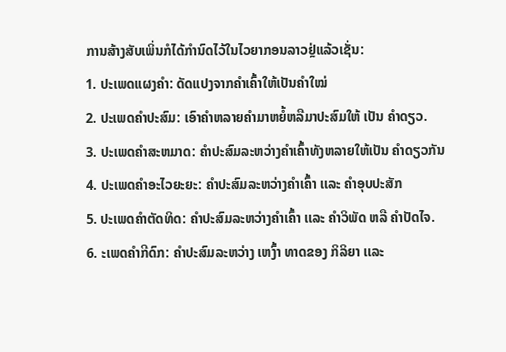ການສ້າງສັບເພິ່ນກໍໄດ້ກໍານົດໄວ້ໃນໄວຍາກອນລາວຢຼ່ແລ້ວເຊັ່ນ:
1. ປະເພດແຜງຄໍາ: ດັດແປງຈາກຄໍາເຄົ້າໃຫ້ເປັນຄໍາໃໝ່
2. ປະເພດຄໍາປະສົມ: ເອົາຄໍາຫລາຍຄໍາມາຫຍໍ້ຫລືມາປະສົມໃຫ້ ເປັນ ຄໍາດຽວ.
3. ປະເພດຄໍາສະຫມາດ: ຄໍາປະສົມລະຫວ່າງຄໍາເຄົ້າທັງຫລາຍໃຫ້ເປັນ ຄໍາດຽວກັນ
4. ປະເພດຄໍາອະໄວຍະຍະ: ຄໍາປະສົມລະຫວ່າງຄໍາເຄົ້າ ເເລະ ຄໍາອຸບປະສັກ
5. ປະເພດຄໍາຕັດທິດ: ຄໍາປະສົມລະຫວ່າງຄໍາເຄົ້າ ເເລະ ຄໍາວິພັດ ຫລື ຄໍາປັດໄຈ.
6. ະເພດຄໍາກີດົກ: ຄໍາປະສົມລະຫວ່າງ ເຫງົ້າ ທາດຂອງ ກິລິຍາ ເເລະ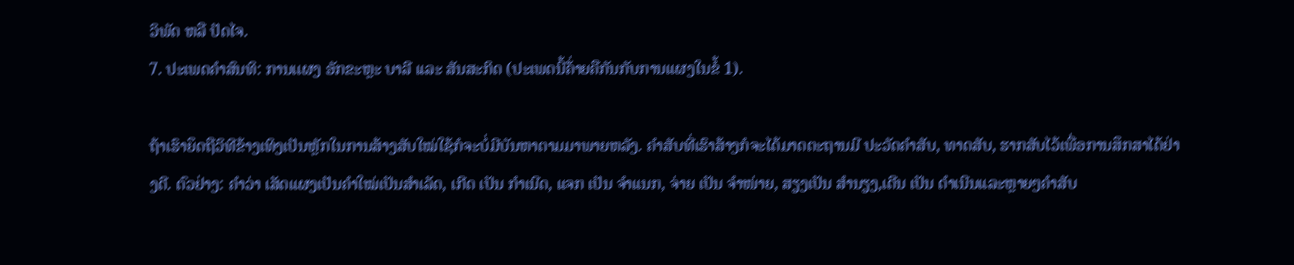ວິພັດ ຫລື ປັດໄຈ.
7. ປະເພດຄໍາສົນທິ: ການເເຜງ ອັກຂະຫຼະ ບາລີ ເເລະ ສັນສະກິດ (ປະເພດນີ້ຄ້່າຍຄືກັນກັບການແຜງໃນຂໍ້ 1).

ຖ້າເຮົາຍຶດຖືວິທີຂ້າງເທິງເປັນຫຼັກໃນການສ້າງສັບໃໝ່ໃຊ້ກໍຈະບໍ່ມີບັນຫາຕາມມາພາຍຫລັງ. ຄໍາສັບທີ່ເຮົາສ້າງກໍຈະໄດ້ມາດຕະຖານມີ ປະວັດຄໍາສັບ, ທາດສັບ, ຮາກສັບໄວ້ເພື່ອການສຶກສາໄດ້ຢ່າງດີ. ຕົວຢ່າງ: ຄໍາວ່າ ເສັດແຜງເປັນຄໍາໃໝ່ເປັນສໍາເລັດ, ເກີດ ເປັນ ກໍາເນີດ, ແຈກ ເປັນ ຈໍາແນກ, ຈ່າຍ ເປັນ ຈໍາໜ່າຍ, ສຽງເປັນ ສໍານຽງ,ເດີນ ເປັນ ດໍາເນີນແລະຫຼາຍໆຄໍາສັບ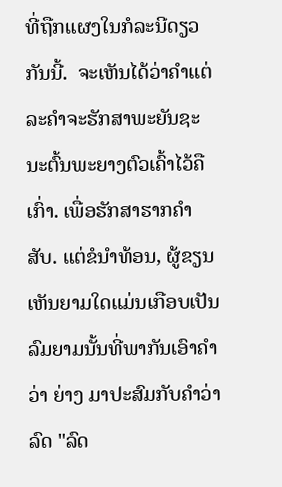ທີ່ຖືກແຜງໃນກໍລະນີດຽວກັນນີ້.  ຈະເຫັນໄດ້ວ່າຄໍາແຕ່ລະຄໍາຈະຮັກສາພະຍັນຊະນະຕົ້ນພະຍາງຕົວເຄົ້າໄວ້ຄືເກົ່າ. ເພື່ອຮັກສາຮາກຄໍາສັບ. ແຕ່ຂໍນໍາທ້ອນ, ຜູ້ຂຽນເຫັນຍາມໃດແມ່ນເກືອບເປັນລົມຍາມນັ້ນທີ່ພາກັນເອົາຄໍາວ່າ ຍ່າງ ມາປະສົມກັບຄໍາວ່າລົດ "ລົດ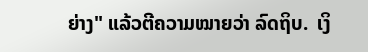ຍ່າງ" ແລ້ວຕີຄວາມໝາຍວ່າ ລົດຖິບ.  ເງິ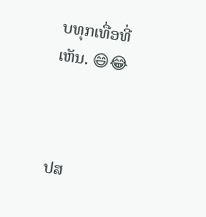ບທຸກເທື່ອທີ່ເຫັນ. 😄😂



ປສ